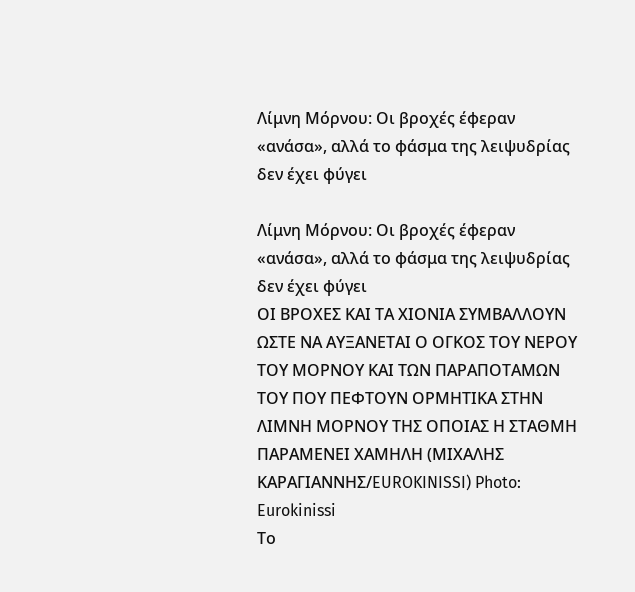Λίμνη Μόρνου: Οι βροχές έφεραν «ανάσα», αλλά το φάσμα της λειψυδρίας δεν έχει φύγει

Λίμνη Μόρνου: Οι βροχές έφεραν «ανάσα», αλλά το φάσμα της λειψυδρίας δεν έχει φύγει
ΟΙ ΒΡΟΧΕΣ ΚΑΙ ΤΑ ΧΙΟΝΙΑ ΣΥΜΒΑΛΛΟΥΝ ΩΣΤΕ ΝΑ ΑΥΞΑΝΕΤΑΙ Ο ΟΓΚΟΣ ΤΟΥ ΝΕΡΟΥ ΤΟΥ ΜΟΡΝΟΥ ΚΑΙ ΤΩΝ ΠΑΡΑΠΟΤΑΜΩΝ ΤΟΥ ΠΟΥ ΠΕΦΤΟΥΝ ΟΡΜΗΤΙΚΑ ΣΤΗΝ ΛΙΜΝΗ ΜΟΡΝΟΥ ΤΗΣ ΟΠΟΙΑΣ Η ΣΤΑΘΜΗ ΠΑΡΑΜΕΝΕΙ ΧΑΜΗΛΗ (ΜΙΧΑΛΗΣ ΚΑΡΑΓΙΑΝΝΗΣ/EUROKINISSI) Photo: Eurokinissi
Το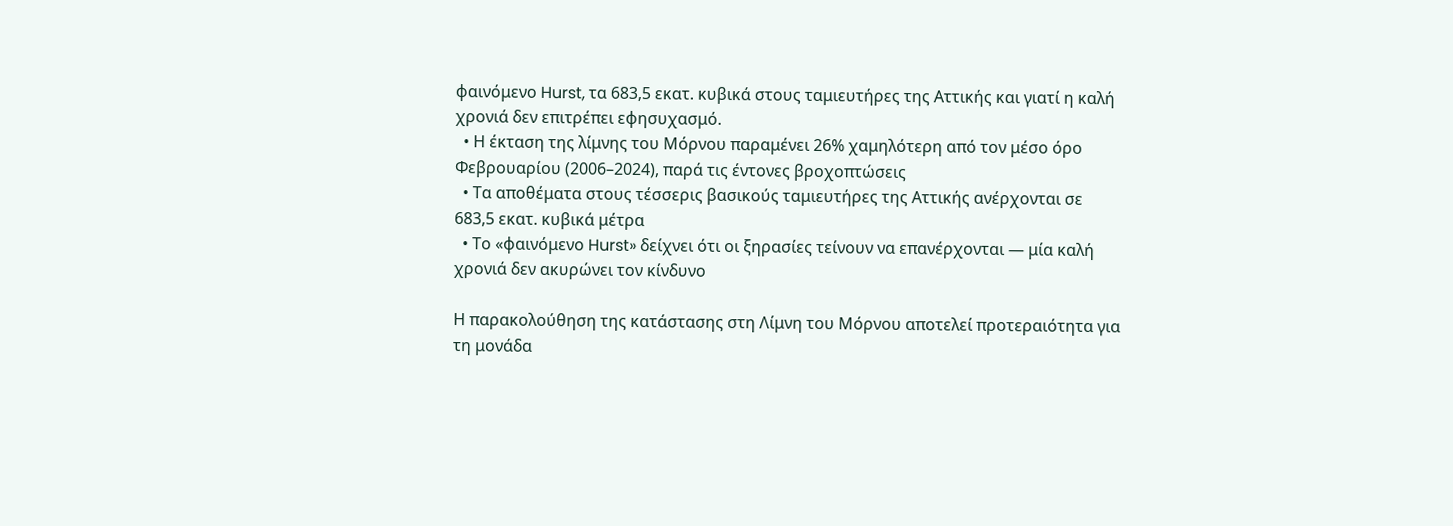φαινόμενο Hurst, τα 683,5 εκατ. κυβικά στους ταμιευτήρες της Αττικής και γιατί η καλή χρονιά δεν επιτρέπει εφησυχασμό.
  • Η έκταση της λίμνης του Μόρνου παραμένει 26% χαμηλότερη από τον μέσο όρο Φεβρουαρίου (2006–2024), παρά τις έντονες βροχοπτώσεις
  • Τα αποθέματα στους τέσσερις βασικούς ταμιευτήρες της Αττικής ανέρχονται σε 683,5 εκατ. κυβικά μέτρα
  • Το «φαινόμενο Hurst» δείχνει ότι οι ξηρασίες τείνουν να επανέρχονται — μία καλή χρονιά δεν ακυρώνει τον κίνδυνο

Η παρακολούθηση της κατάστασης στη Λίμνη του Μόρνου αποτελεί προτεραιότητα για τη μονάδα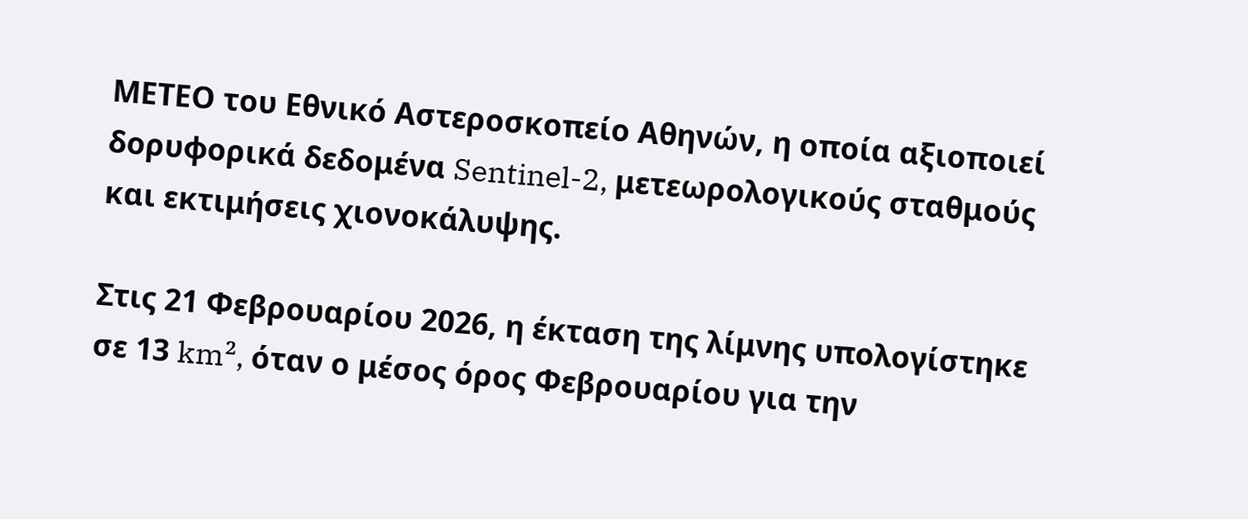ΜΕΤΕΟ του Εθνικό Αστεροσκοπείο Αθηνών, η οποία αξιοποιεί δορυφορικά δεδομένα Sentinel-2, μετεωρολογικούς σταθμούς και εκτιμήσεις χιονοκάλυψης.

Στις 21 Φεβρουαρίου 2026, η έκταση της λίμνης υπολογίστηκε σε 13 km², όταν ο μέσος όρος Φεβρουαρίου για την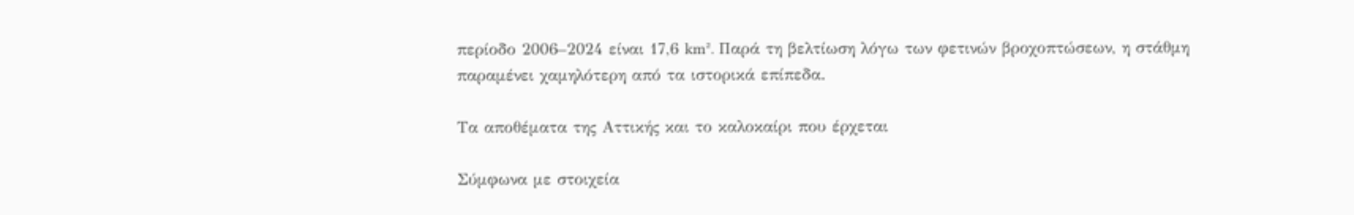περίοδο 2006–2024 είναι 17,6 km². Παρά τη βελτίωση λόγω των φετινών βροχοπτώσεων, η στάθμη παραμένει χαμηλότερη από τα ιστορικά επίπεδα.

Τα αποθέματα της Αττικής και το καλοκαίρι που έρχεται

Σύμφωνα με στοιχεία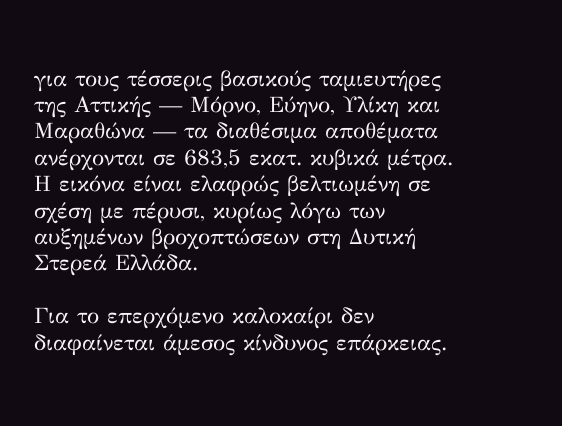για τους τέσσερις βασικούς ταμιευτήρες της Αττικής — Μόρνο, Εύηνο, Υλίκη και Μαραθώνα — τα διαθέσιμα αποθέματα ανέρχονται σε 683,5 εκατ. κυβικά μέτρα. Η εικόνα είναι ελαφρώς βελτιωμένη σε σχέση με πέρυσι, κυρίως λόγω των αυξημένων βροχοπτώσεων στη Δυτική Στερεά Ελλάδα.

Για το επερχόμενο καλοκαίρι δεν διαφαίνεται άμεσος κίνδυνος επάρκειας.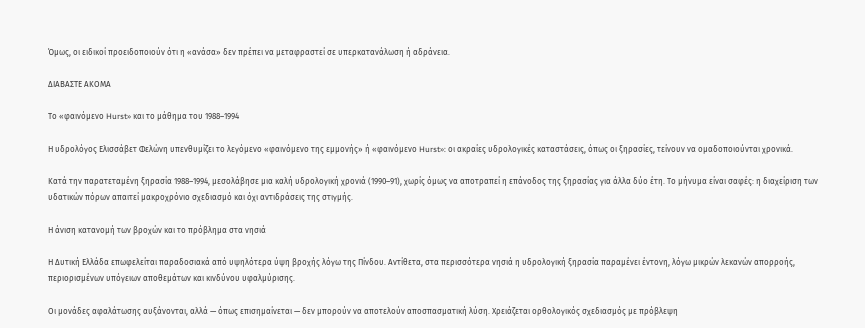Όμως, οι ειδικοί προειδοποιούν ότι η «ανάσα» δεν πρέπει να μεταφραστεί σε υπερκατανάλωση ή αδράνεια.

ΔΙΑΒΑΣΤΕ ΑΚΟΜΑ

Το «φαινόμενο Hurst» και το μάθημα του 1988–1994

Η υδρολόγος Ελισσάβετ Φελώνη υπενθυμίζει το λεγόμενο «φαινόμενο της εμμονής» ή «φαινόμενο Hurst»: οι ακραίες υδρολογικές καταστάσεις, όπως οι ξηρασίες, τείνουν να ομαδοποιούνται χρονικά.

Κατά την παρατεταμένη ξηρασία 1988–1994, μεσολάβησε μια καλή υδρολογική χρονιά (1990–91), χωρίς όμως να αποτραπεί η επάνοδος της ξηρασίας για άλλα δύο έτη. Το μήνυμα είναι σαφές: η διαχείριση των υδατικών πόρων απαιτεί μακροχρόνιο σχεδιασμό και όχι αντιδράσεις της στιγμής.

Η άνιση κατανομή των βροχών και το πρόβλημα στα νησιά

Η Δυτική Ελλάδα επωφελείται παραδοσιακά από υψηλότερα ύψη βροχής λόγω της Πίνδου. Αντίθετα, στα περισσότερα νησιά η υδρολογική ξηρασία παραμένει έντονη, λόγω μικρών λεκανών απορροής, περιορισμένων υπόγειων αποθεμάτων και κινδύνου υφαλμύρισης.

Οι μονάδες αφαλάτωσης αυξάνονται, αλλά — όπως επισημαίνεται — δεν μπορούν να αποτελούν αποσπασματική λύση. Χρειάζεται ορθολογικός σχεδιασμός με πρόβλεψη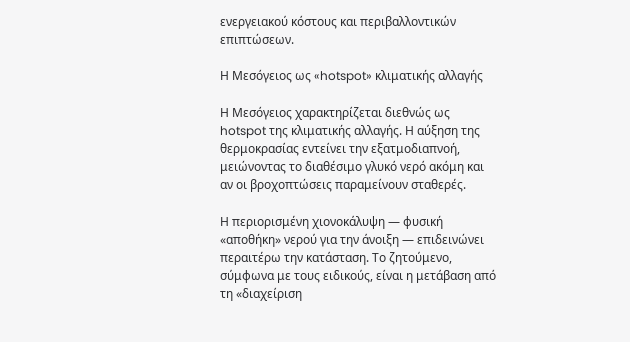ενεργειακού κόστους και περιβαλλοντικών επιπτώσεων.

Η Μεσόγειος ως «hotspot» κλιματικής αλλαγής

Η Μεσόγειος χαρακτηρίζεται διεθνώς ως hotspot της κλιματικής αλλαγής. Η αύξηση της θερμοκρασίας εντείνει την εξατμοδιαπνοή, μειώνοντας το διαθέσιμο γλυκό νερό ακόμη και αν οι βροχοπτώσεις παραμείνουν σταθερές.

Η περιορισμένη χιονοκάλυψη — φυσική «αποθήκη» νερού για την άνοιξη — επιδεινώνει περαιτέρω την κατάσταση. Το ζητούμενο, σύμφωνα με τους ειδικούς, είναι η μετάβαση από τη «διαχείριση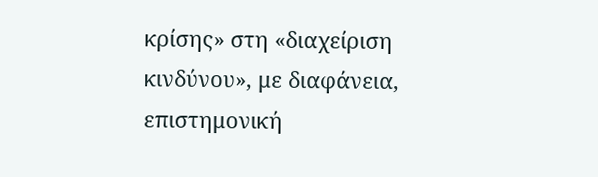κρίσης» στη «διαχείριση κινδύνου», με διαφάνεια, επιστημονική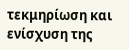τεκμηρίωση και ενίσχυση της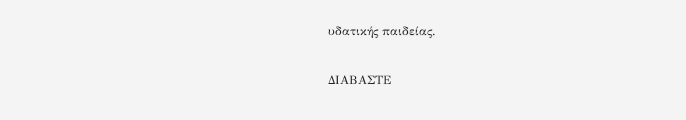υδατικής παιδείας.

ΔΙΑΒΑΣΤΕ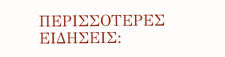ΠΕΡΙΣΣΟΤΕΡΕΣ ΕΙΔΗΣΕΙΣ: